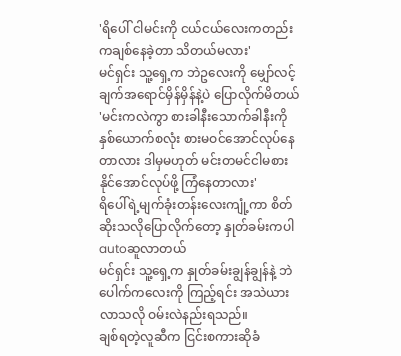'ရိပေါ် ငါမင်းကို ငယ်ငယ်လေးကတည်းကချစ်နေခဲ့တာ သိတယ်မလား'
မင်ရှင်း သူ့ရှေ့က ဘဲဥလေးကို မျှော်လင့်ချက်အရောင်မှိန်မှိန်နဲ့ပဲ ပြောလိုက်မိတယ်
'မင်းကလဲကွာ စားခါနီးသောက်ခါနီးကို နှစ်ယောက်စလုံး စားမဝင်အောင်လုပ်နေတာလား ဒါမှမဟုတ် မင်းတမင်ငါမစားနိုင်အောင်လုပ်ဖို့ ကြံနေတာလား'
ရိပေါ်ရဲ့မျက်ခုံးတန်းလေးကျုံ့ကာ စိတ်ဆိုးသလိုပြောလိုက်တော့ နှုတ်ခမ်းကပါ autoဆူလာတယ်
မင်ရှင်း သူ့ရှေ့က နှုတ်ခမ်းချွန်ချွန်နဲ့ ဘဲပေါက်ကလေးကို ကြည့်ရင်း အသဲယားလာသလို ဝမ်းလဲနည်းရသည်။
ချစ်ရတဲ့လူဆီက ငြင်းစကားဆိုခံ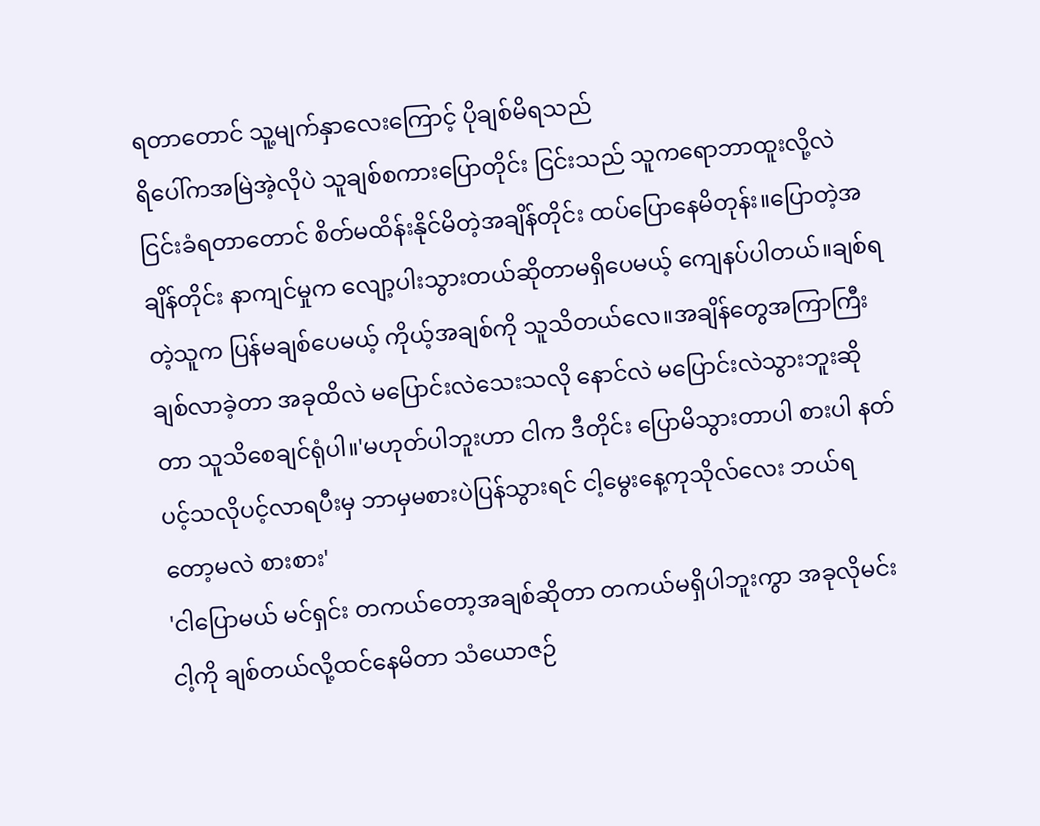ရတာတောင် သူ့မျက်နှာလေးကြောင့် ပိုချစ်မိရသည်
ရိပေါ်ကအမြဲအဲ့လိုပဲ သူချစ်စကားပြောတိုင်း ငြင်းသည် သူကရောဘာထူးလို့လဲ ငြင်းခံရတာတောင် စိတ်မထိန်းနိုင်မိတဲ့အချိန်တိုင်း ထပ်ပြောနေမိတုန်း။ပြောတဲ့အချိန်တိုင်း နာကျင်မှုက လျော့ပါးသွားတယ်ဆိုတာမရှိပေမယ့် ကျေနပ်ပါတယ်။ချစ်ရတဲ့သူက ပြန်မချစ်ပေမယ့် ကိုယ့်အချစ်ကို သူသိတယ်လေ။အချိန်တွေအကြာကြီးချစ်လာခဲ့တာ အခုထိလဲ မပြောင်းလဲသေးသလို နောင်လဲ မပြောင်းလဲသွားဘူးဆိုတာ သူသိစေချင်ရုံပါ။'မဟုတ်ပါဘူးဟာ ငါက ဒီတိုင်း ပြောမိသွားတာပါ စားပါ နတ်ပင့်သလိုပင့်လာရပီးမှ ဘာမှမစားပဲပြန်သွားရင် ငါ့မွေးနေ့ကုသိုလ်လေး ဘယ်ရတော့မလဲ စားစား'
'ငါပြောမယ် မင်ရှင်း တကယ်တော့အချစ်ဆိုတာ တကယ်မရှိပါဘူးကွာ အခုလိုမင်းငါ့ကို ချစ်တယ်လို့ထင်နေမိတာ သံယောဇဉ်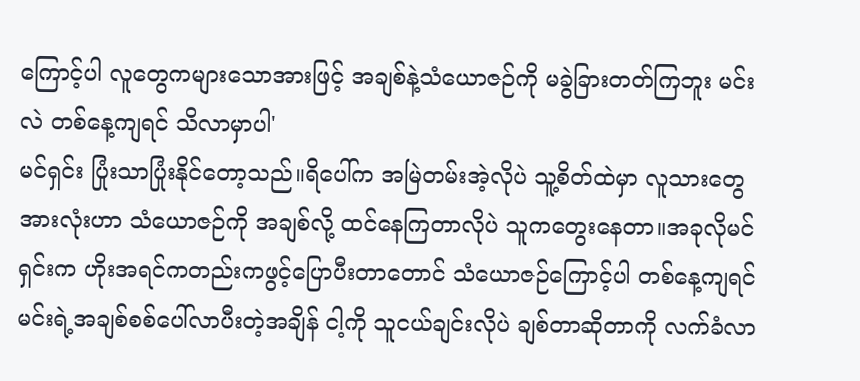ကြောင့်ပါ လူတွေကများသောအားဖြင့် အချစ်နဲ့သံယောဇဉ်ကို မခွဲခြားတတ်ကြဘူး မင်းလဲ တစ်နေ့ကျရင် သိလာမှာပါ'
မင်ရှင်း ပြုံးသာပြုံးနိုင်တော့သည်။ရိပေါ်က အမြဲတမ်းအဲ့လိုပဲ သူ့စိတ်ထဲမှာ လူသားတွေအားလုံးဟာ သံယောဇဉ်ကို အချစ်လို့ ထင်နေကြတာလိုပဲ သူကတွေးနေတာ။အခုလိုမင်ရှင်းက ဟိုးအရင်ကတည်းကဖွင့်ပြောပီးတာတောင် သံယောဇဉ်ကြောင့်ပါ တစ်နေ့ကျရင် မင်းရဲ့အချစ်စစ်ပေါ်လာပီးတဲ့အချိန် ငါ့ကို သူငယ်ချင်းလိုပဲ ချစ်တာဆိုတာကို လက်ခံလာ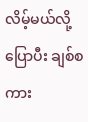လိမ့်မယ်လို့ ပြောပီး ချစ်စကား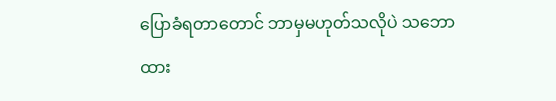ပြောခံရတာတောင် ဘာမှမဟုတ်သလိုပဲ သဘောထား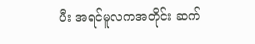ပီး အရင်မူလကအတိုင်း ဆက်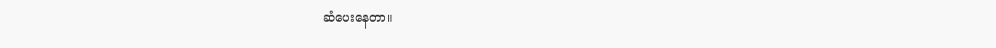ဆံပေးနေတာ။